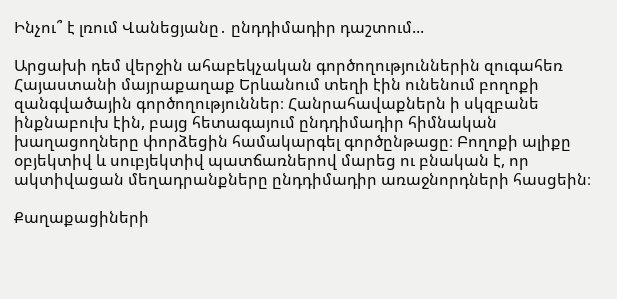Ինչու՞ է լռում Վանեցյանը․ ընդդիմադիր դաշտում...

Արցախի դեմ վերջին ահաբեկչական գործողություններին զուգահեռ Հայաստանի մայրաքաղաք Երևանում տեղի էին ունենում բողոքի զանգվածային գործողություններ։ Հանրահավաքներն ի սկզբանե ինքնաբուխ էին, բայց հետագայում ընդդիմադիր հիմնական խաղացողները փորձեցին համակարգել գործընթացը։ Բողոքի ալիքը օբյեկտիվ և սուբյեկտիվ պատճառներով մարեց ու բնական է, որ ակտիվացան մեղադրանքները ընդդիմադիր առաջնորդների հասցեին։

Քաղաքացիների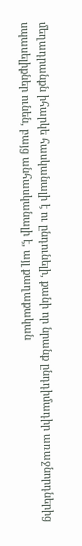մեղադրանքն իհարկե հասկանալի է ու ընդունելի, քանի որ նրանք ընդդիմադիր առաջնորդներից սպասելիքներ ունեն, բայց անհասկանալի է, այլ քաղաքական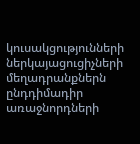կուսակցությունների ներկայացուցիչների մեղադրանքներն ընդդիմադիր առաջնորդների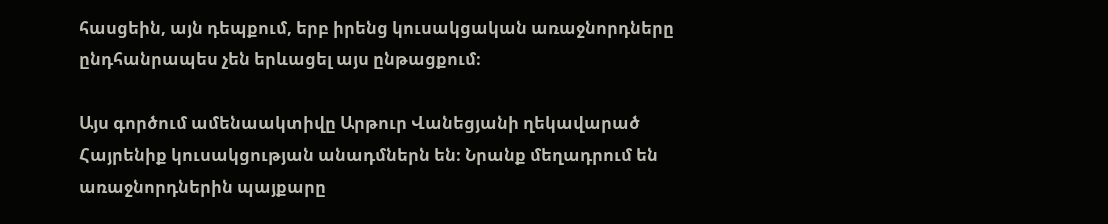հասցեին, այն դեպքում, երբ իրենց կուսակցական առաջնորդները ընդհանրապես չեն երևացել այս ընթացքում։

Այս գործում ամենաակտիվը Արթուր Վանեցյանի ղեկավարած Հայրենիք կուսակցության անադմներն են։ Նրանք մեղադրում են առաջնորդներին պայքարը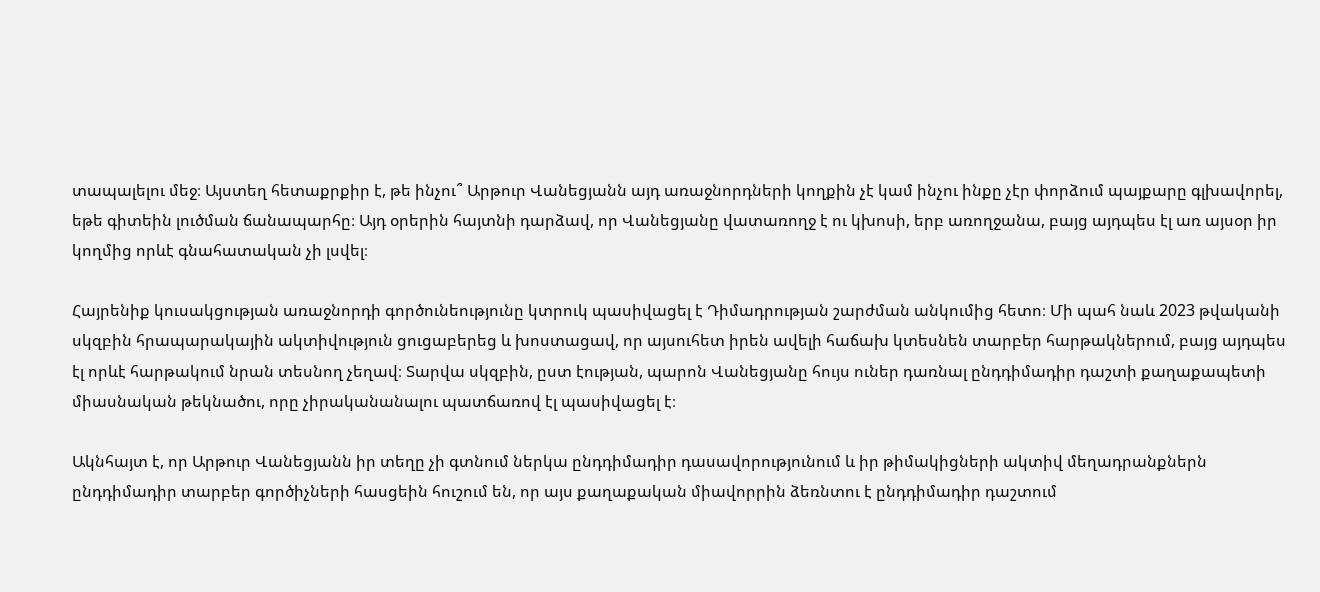տապալելու մեջ։ Այստեղ հետաքրքիր է, թե ինչու՞ Արթուր Վանեցյանն այդ առաջնորդների կողքին չէ կամ ինչու ինքը չէր փորձում պայքարը գլխավորել, եթե գիտեին լուծման ճանապարհը։ Այդ օրերին հայտնի դարձավ, որ Վանեցյանը վատառողջ է ու կխոսի, երբ առողջանա, բայց այդպես էլ առ այսօր իր կողմից որևէ գնահատական չի լսվել։

Հայրենիք կուսակցության առաջնորդի գործունեությունը կտրուկ պասիվացել է Դիմադրության շարժման անկումից հետո։ Մի պահ նաև 2023 թվականի սկզբին հրապարակային ակտիվություն ցուցաբերեց և խոստացավ, որ այսուհետ իրեն ավելի հաճախ կտեսնեն տարբեր հարթակներում, բայց այդպես էլ որևէ հարթակում նրան տեսնող չեղավ։ Տարվա սկզբին, ըստ էության, պարոն Վանեցյանը հույս ուներ դառնալ ընդդիմադիր դաշտի քաղաքապետի միասնական թեկնածու, որը չիրականանալու պատճառով էլ պասիվացել է։

Ակնհայտ է, որ Արթուր Վանեցյանն իր տեղը չի գտնում ներկա ընդդիմադիր դասավորությունում և իր թիմակիցների ակտիվ մեղադրանքներն ընդդիմադիր տարբեր գործիչների հասցեին հուշում են, որ այս քաղաքական միավորրին ձեռնտու է ընդդիմադիր դաշտում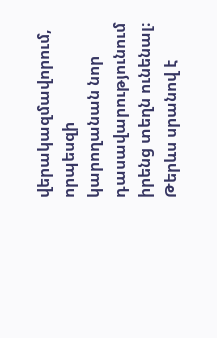վերակազմավորում, որպեսզի կարողանան նոր դասավարությունում իրենց տեղն ունենալ։ Թերևս սրանով է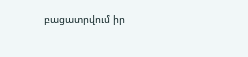բացատրվում իր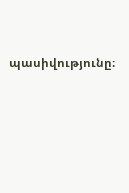պասիվությունը։